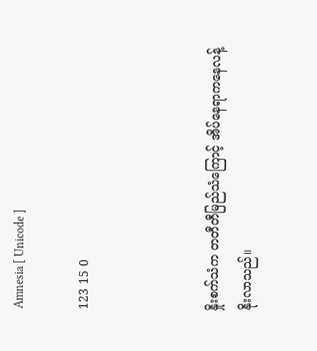Amnesia [ Unicode ]

123 15 0



နှိုးစက်သံက တတီတီမြည်သံကြောင့် အိပ်နေရာကနေလန့်နိုးလာသည်။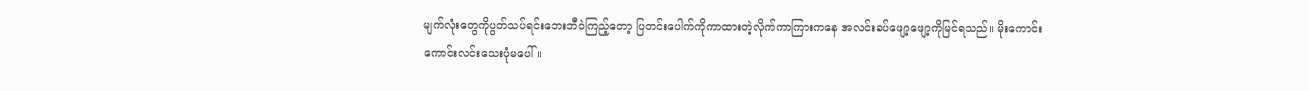မျက်လုံးတွေကိုပွတ်သပ်ရင်းဘေးဘီဝဲကြည့်တော့ ပြတင်းပေါက်ကိုကာထားတဲ့လိုက်ကာကြားကနေ အလင်းခပ်ဖျော့ဖျော့ကိုမြင်ရသည်။ မိုးကောင်းကောင်းလင်းသေးပုံမပေါ်။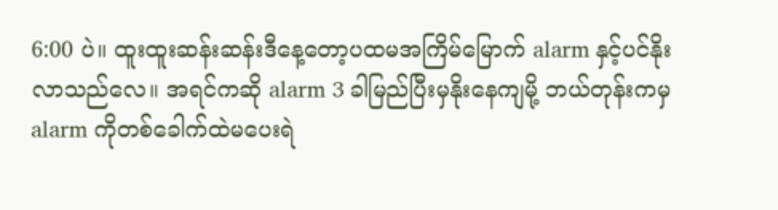6:00 ပဲ။ ထူးထူးဆန်းဆန်းဒီနေ့တော့ပထမအကြိမ်မြောက် alarm နှင့်ပင်နိုးလာသည်လေ။ အရင်ကဆို alarm 3 ခါမြည်ပြီးမှနိုးနေကျမို့ ဘယ်တုန်းကမှ alarm ကိုတစ်ခေါက်ထဲမပေးရဲ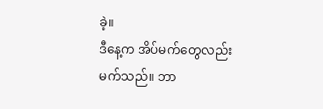ခဲ့။
ဒီနေ့က အိပ်မက်တွေလည်းမက်သည်။ ဘာ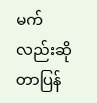မက်လည်းဆိုတာပြန်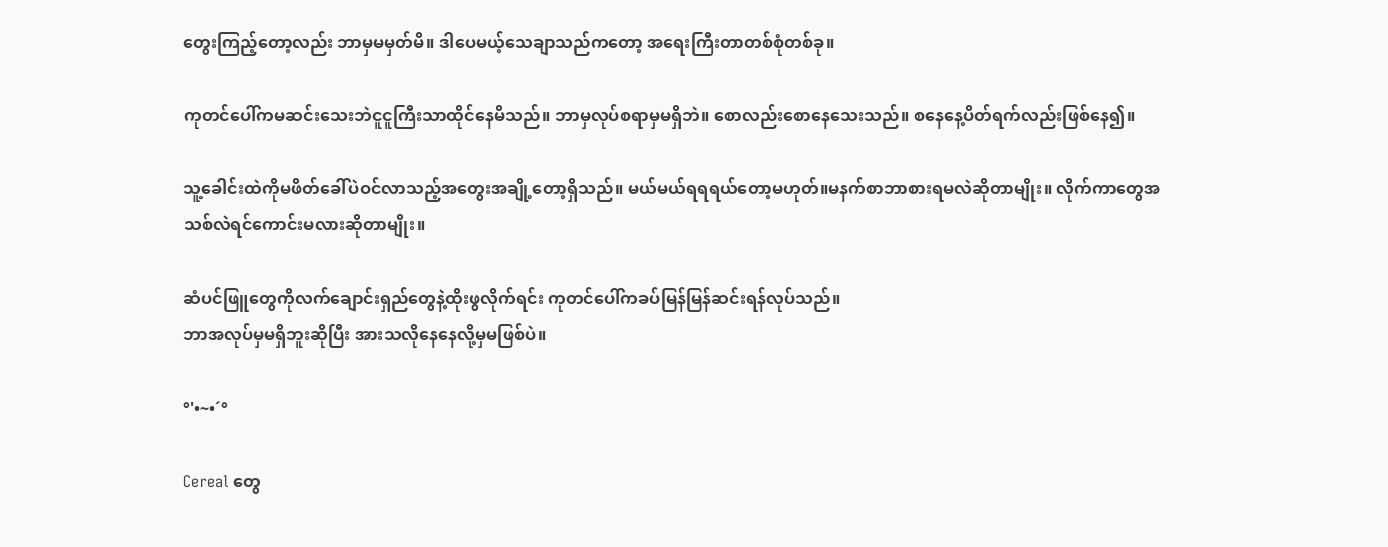တွေးကြည့်တော့လည်း ဘာမှမမှတ်မိ။ ဒါပေမယ့်သေချာသည်ကတော့ အရေးကြီးတာတစ်စုံတစ်ခု။

ကုတင်ပေါ်ကမဆင်းသေးဘဲငူငူကြီးသာထိုင်နေမိသည်။ ဘာမှလုပ်စရာမှမရှိဘဲ။ စောလည်းစောနေသေးသည်။ စနေနေ့ပိတ်ရက်လည်းဖြစ်နေ၍။

သူ့ခေါင်းထဲကိုမဖိတ်ခေါ်ပဲဝင်လာသည့်အတွေးအချို့တော့ရှိသည်။ မယ်မယ်ရရရယ်တော့မဟုတ်။မနက်စာဘာစားရမလဲဆိုတာမျိုး။ လိုက်ကာတွေအသစ်လဲရင်ကောင်းမလားဆိုတာမျိုး။

ဆံပင်ဖြူတွေကိုလက်ချောင်းရှည်တွေနဲ့ထိုးဖွလိုက်ရင်း ကုတင်ပေါ်ကခပ်မြန်မြန်ဆင်းရန်လုပ်သည်။
ဘာအလုပ်မှမရှိဘူးဆိုပြီး အားသလိုနေနေလို့မှမဖြစ်ပဲ။

°'•~•´°

Cereal တွေ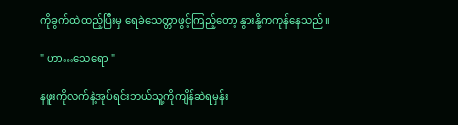ကိုခွက်ထဲထည့်ပြီးမှ ရေခဲသေတ္တာဖွင့်ကြည့်တော့ နွားနို့ကကုန်နေသည်။

" ဟာ…သေရော "

နဖူးကိုလက်နဲ့အုပ်ရင်းဘယ်သူ့ကိုကျိန်ဆဲရမှန်း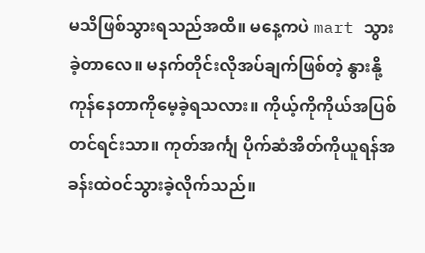မသိဖြစ်သွားရသည်အထိ။ မနေ့ကပဲ mart သွားခဲ့တာလေ။ မနက်တိုင်းလိုအပ်ချက်ဖြစ်တဲ့ နွားနို့ကုန်နေတာကိုမေ့ခဲ့ရသလား။ ကိုယ့်ကိုကိုယ်အပြစ်တင်ရင်းသာ။ ကုတ်အင်္ကျ ပိုက်ဆံအိတ်ကိုယူရန်အခန်းထဲဝင်သွားခဲ့လိုက်သည်။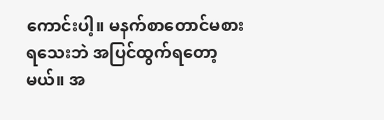ကောင်းပါ့။ မနက်စာတောင်မစားရသေးဘဲ အပြင်ထွက်ရတော့မယ်။ အ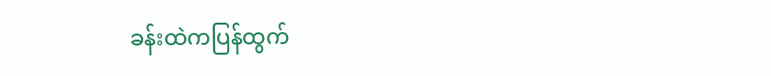ခန်းထဲကပြန်ထွက်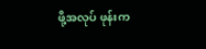ဖို့အလုပ် ဖုန်းက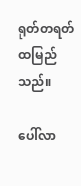ရုတ်တရတ်ထမြည်သည်။

ပေါ်လာ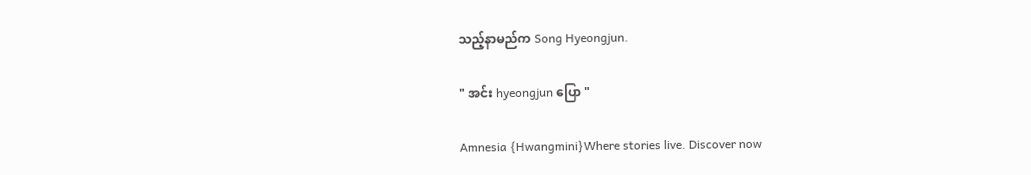သည့်နာမည်က Song Hyeongjun.

" အင်း hyeongjun ပြော "

Amnesia {Hwangmini}Where stories live. Discover now